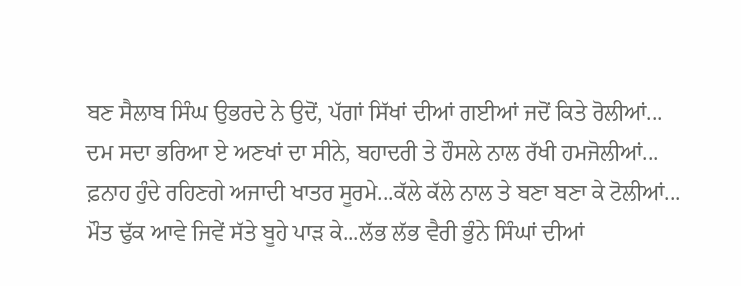ਬਣ ਸੈਲਾਬ ਸਿੰਘ ਉਭਰਦੇ ਨੇ ਉਦੋਂ, ਪੱਗਾਂ ਸਿੱਖਾਂ ਦੀਆਂ ਗਈਆਂ ਜਦੋਂ ਕਿਤੇ ਰੋਲੀਆਂ...
ਦਮ ਸਦਾ ਭਰਿਆ ਏ ਅਣਖਾਂ ਦਾ ਸੀਨੇ, ਬਹਾਦਰੀ ਤੇ ਹੌਸਲੇ ਨਾਲ ਰੱਖੀ ਹਮਜੋਲੀਆਂ...
ਫ਼ਨਾਹ ਹੁੰਦੇ ਰਹਿਣਗੇ ਅਜਾਦੀ ਖਾਤਰ ਸੂਰਮੇ...ਕੱਲੇ ਕੱਲੇ ਨਾਲ ਤੇ ਬਣਾ ਬਣਾ ਕੇ ਟੋਲੀਆਂ...
ਮੌਤ ਢੁੱਕ ਆਵੇ ਜਿਵੇਂ ਸੱਤੇ ਬੂਹੇ ਪਾੜ ਕੇ...ਲੱਭ ਲੱਭ ਵੈਰੀ ਭੁੰਨੇ ਸਿੰਘਾਂ ਦੀਆਂ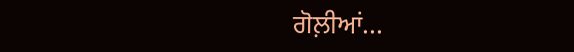ਗੋਲ਼ੀਆਂ...